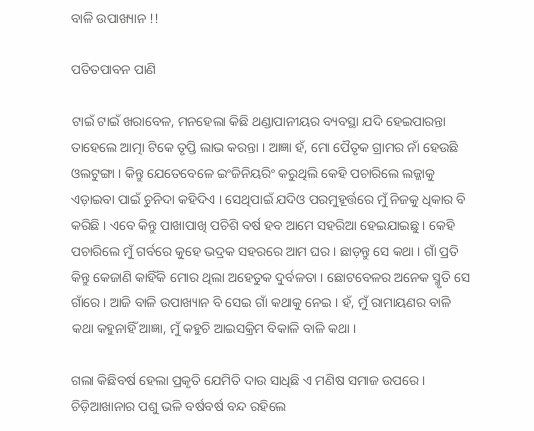ବାଳି ଉପାଖ୍ୟାନ !!

ପତିତପାବନ ପାଣି

ଟାଇଁ ଟାଇଁ ଖରାବେଳ, ମନହେଲା କିଛି ଥଣ୍ଡାପାନୀୟର ବ୍ୟବସ୍ଥା ଯଦି ହେଇପାରନ୍ତା ତାହେଲେ ଆତ୍ମା ଟିକେ ତୃପ୍ତି ଲାଭ କରନ୍ତା । ଆଜ୍ଞା ହଁ, ମୋ ପୈତୃକ ଗ୍ରାମର ନାଁ ହେଉଛି ଓଲଟୁଙ୍ଗା । କିନ୍ତୁ ଯେତେବେଳେ ଇଂଜିନିୟରିଂ କରୁଥିଲି କେହି ପଚାରିଲେ ଲଜ୍ଜାକୁ ଏଡ଼ାଇବା ପାଇଁ ଚୁନିଦା କହିଦିଏ । ସେଥିପାଇଁ ଯଦିଓ ପରମୁହୂର୍ତ୍ତରେ ମୁଁ ନିଜକୁ ଧିକାର ବି କରିଛି । ଏବେ କିନ୍ତୁ ପାଖାପାଖି ପଚିଶି ବର୍ଷ ହବ ଆମେ ସହରିଆ ହେଇଯାଇଛୁ । କେହି ପଚାରିଲେ ମୁଁ ଗର୍ବରେ କୁହେ ଭଦ୍ରକ ସହରରେ ଆମ ଘର । ଛାଡ଼ନ୍ତୁ ସେ କଥା । ଗାଁ ପ୍ରତି କିନ୍ତୁ କେଜାଣି କାହିଁକି ମୋର ଥିଲା ଅହେତୁକ ଦୁର୍ବଳତା । ଛୋଟବେଳର ଅନେକ ସ୍ମୃତି ସେ ଗାଁରେ । ଆଜି ବାଳି ଉପାଖ୍ୟାନ ବି ସେଇ ଗାଁ କଥାକୁ ନେଇ । ହଁ, ମୁଁ ରାମାୟଣର ବାଳି କଥା କହୁନାହିଁ ଆଜ୍ଞା, ମୁଁ କହୁଚି ଆଇସକ୍ରିମ ବିକାଳି ବାଳି କଥା ।

ଗଲା କିଛିବର୍ଷ ହେଲା ପ୍ରକୃତି ଯେମିତି ଦାଉ ସାଧିଛି ଏ ମଣିଷ ସମାଜ ଉପରେ । ଚିଡ଼ିଆଖାନାର ପଶୁ ଭଳି ବର୍ଷବର୍ଷ ବନ୍ଦ ରହିଲେ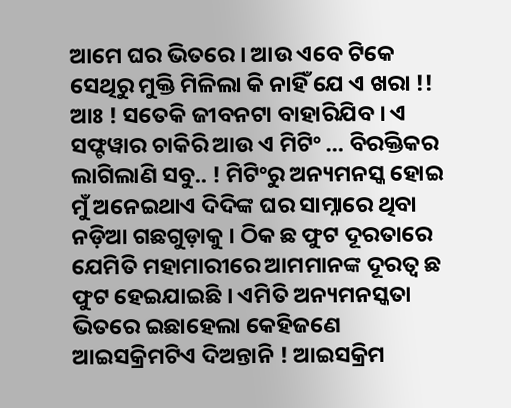ଆମେ ଘର ଭିତରେ । ଆଉ ଏବେ ଟିକେ ସେଥିରୁ ମୁକ୍ତି ମିଳିଲା କି ନାହିଁ ଯେ ଏ ଖରା !! ଆଃ ! ସତେକି ଜୀବନଟା ବାହାରିଯିବ । ଏ ସଫ୍ଟୱାର ଚାକିରି ଆଉ ଏ ମିଟିଂ … ବିରକ୍ତିକର ଲାଗିଲାଣି ସବୁ.. ! ମିଟିଂରୁ ଅନ୍ୟମନସ୍କ ହୋଇ ମୁଁ ଅନେଇଥାଏ ଦିଦିଙ୍କ ଘର ସାମ୍ନାରେ ଥିବା ନଡ଼ିଆ ଗଛଗୁଡ଼ାକୁ । ଠିକ ଛ ଫୁଟ ଦୂରତାରେ ଯେମିତି ମହାମାରୀରେ ଆମମାନଙ୍କ ଦୂରତ୍ୱ ଛ ଫୁଟ ହେଇଯାଇଛି । ଏମିତି ଅନ୍ୟମନସ୍କତା ଭିତରେ ଇଛାହେଲା କେହିଜଣେ ଆଇସକ୍ରିମଟିଏ ଦିଅନ୍ତାନି ! ଆଇସକ୍ରିମ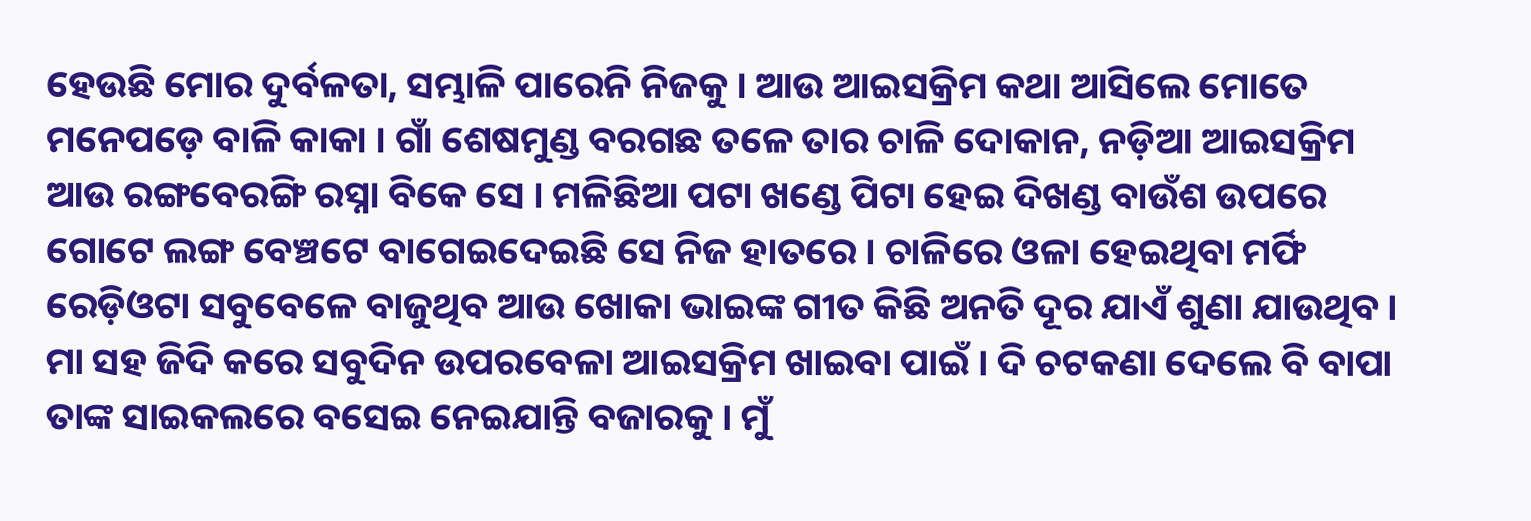ହେଉଛି ମୋର ଦୁର୍ବଳତା, ସମ୍ଭାଳି ପାରେନି ନିଜକୁ । ଆଉ ଆଇସକ୍ରିମ କଥା ଆସିଲେ ମୋତେ ମନେପଡ଼େ ବାଳି କାକା । ଗାଁ ଶେଷମୁଣ୍ଡ ବରଗଛ ତଳେ ତାର ଚାଳି ଦୋକାନ, ନଡ଼ିଆ ଆଇସକ୍ରିମ ଆଉ ରଙ୍ଗବେରଙ୍ଗି ରସ୍ନା ବିକେ ସେ । ମଳିଛିଆ ପଟା ଖଣ୍ଡେ ପିଟା ହେଇ ଦିଖଣ୍ଡ ବାଉଁଶ ଉପରେ ଗୋଟେ ଲଙ୍ଗ ବେଞ୍ଚଟେ ବାଗେଇଦେଇଛି ସେ ନିଜ ହାତରେ । ଚାଳିରେ ଓଳା ହେଇଥିବା ମର୍ଫି ରେଡ଼ିଓଟା ସବୁବେଳେ ବାଜୁଥିବ ଆଉ ଖୋକା ଭାଇଙ୍କ ଗୀତ କିଛି ଅନତି ଦୂର ଯାଏଁ ଶୁଣା ଯାଉଥିବ । ମା ସହ ଜିଦି କରେ ସବୁଦିନ ଉପରବେଳା ଆଇସକ୍ରିମ ଖାଇବା ପାଇଁ । ଦି ଚଟକଣା ଦେଲେ ବି ବାପା ତାଙ୍କ ସାଇକଲରେ ବସେଇ ନେଇଯାନ୍ତି ବଜାରକୁ । ମୁଁ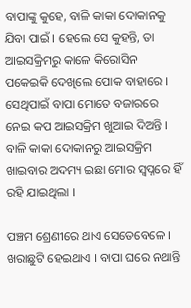ବାପାଙ୍କୁ କୁହେ, ବାଳି କାକା ଦୋକାନକୁ ଯିବା ପାଇଁ । ହେଲେ ସେ କୁହନ୍ତି, ତା ଆଇସକ୍ରିମରୁ କାଳେ କିରୋସିନ ପକେଇକି ଦେଖିଲେ ପୋକ ବାହାରେ । ସେଥିପାଇଁ ବାପା ମୋତେ ବଜାରରେ ନେଇ କପ ଆଇସକ୍ରିମ ଖୁଆଇ ଦିଅନ୍ତି । ବାଳି କାକା ଦୋକାନରୁ ଆଇସକ୍ରିମ ଖାଇବାର ଅଦମ୍ୟ ଇଛା ମୋର ସ୍ଵପ୍ନରେ ହିଁ ରହି ଯାଇଥିଲା ।

ପଞ୍ଚମ ଶ୍ରେଣୀରେ ଥାଏ ସେତେବେଳେ । ଖରାଛୁଟି ହେଇଥାଏ । ବାପା ଘରେ ନଥାନ୍ତି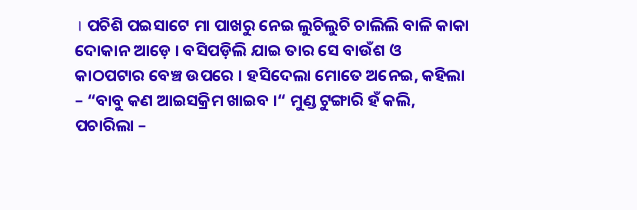। ପଚିଶି ପଇସାଟେ ମା ପାଖରୁ ନେଇ ଲୁଚିଲୁଚି ଚାଲିଲି ବାଳି କାକା ଦୋକାନ ଆଡ଼େ । ବସିପଡ଼ିଲି ଯାଇ ତାର ସେ ବାଉଁଶ ଓ କାଠପଟାର ବେଞ୍ଚ ଉପରେ । ହସିଦେଲା ମୋତେ ଅନେଇ, କହିଲା – “ବାବୁ କଣ ଆଇସକ୍ରିମ ଖାଇବ ।“ ମୁଣ୍ଡ ଟୁଙ୍ଗାରି ହଁ କଲି, ପଚାରିଲା –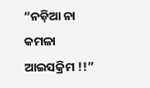“ନଡ଼ିଆ ନା କମଳା ଆଇସକ୍ରିମ !!”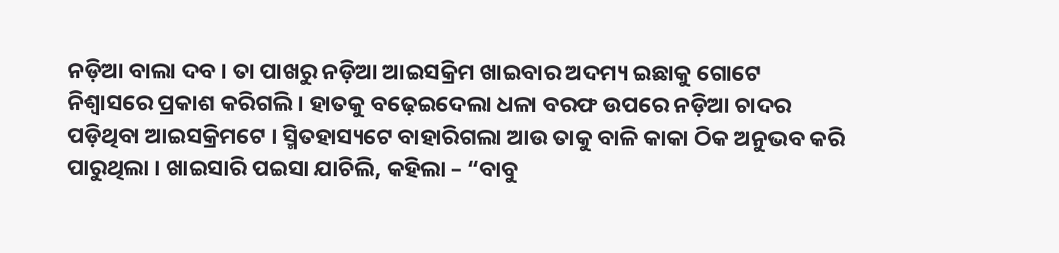ନଡ଼ିଆ ବାଲା ଦବ । ତା ପାଖରୁ ନଡ଼ିଆ ଆଇସକ୍ରିମ ଖାଇବାର ଅଦମ୍ୟ ଇଛାକୁ ଗୋଟେ ନିଶ୍ୱାସରେ ପ୍ରକାଶ କରିଗଲି । ହାତକୁ ବଢ଼େଇଦେଲା ଧଳା ବରଫ ଉପରେ ନଡ଼ିଆ ଚାଦର ପଡ଼ିଥିବା ଆଇସକ୍ରିମଟେ । ସ୍ମିତହାସ୍ୟଟେ ବାହାରିଗଲା ଆଉ ତାକୁ ବାଳି କାକା ଠିକ ଅନୁଭବ କରି ପାରୁଥିଲା । ଖାଇସାରି ପଇସା ଯାଚିଲି, କହିଲା – “ବାବୁ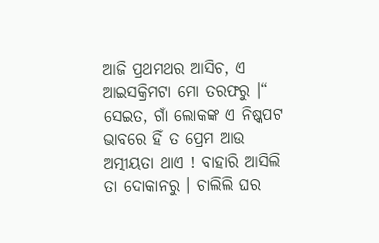ଆଜି ପ୍ରଥମଥର ଆସିଚ, ଏ ଆଇସକ୍ରିମଟା ମୋ ତରଫରୁ ।“ ସେଇତ, ଗାଁ ଲୋକଙ୍କ ଏ ନିଷ୍କପଟ ଭାବରେ ହିଁ ତ ପ୍ରେମ ଆଉ ଅତ୍ମୀୟତା ଥାଏ ! ବାହାରି ଆସିଲି ତା ଦୋକାନରୁ । ଚାଲିଲି ଘର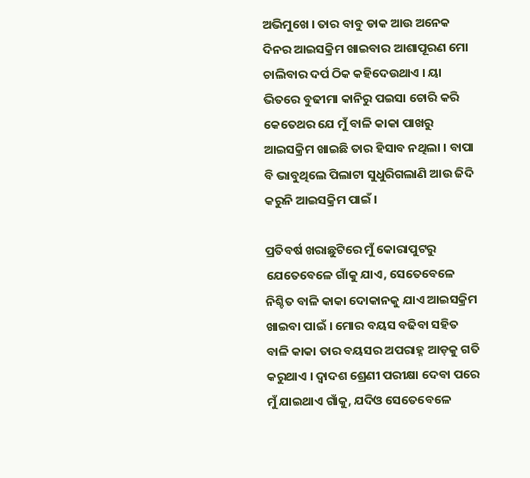ଅଭିମୁଖେ । ତାର ବାବୁ ଡାକ ଆଉ ଅନେକ ଦିନର ଆଇସକ୍ରିମ ଖାଇବାର ଆଶାପୂରଣ ମୋ ଚାଲିବାର ଦର୍ପ ଠିକ କହିଦେଉଥାଏ । ୟା ଭିତରେ ବୁଢୀମା କାନିରୁ ପଇସା ଚୋରି କରି କେତେଥର ଯେ ମୁଁ ବାଳି କାକା ପାଖରୁ ଆଇସକ୍ରିମ ଖାଇଛି ତାର ହିସାବ ନଥିଲା । ବାପା ବି ଭାବୁଥିଲେ ପିଲାଟା ସୁଧୁରିଗଲାଣି ଆଉ ଜିଦି କରୁନି ଆଇସକ୍ରିମ ପାଇଁ ।

ପ୍ରତିବର୍ଷ ଖରାଛୁଟିରେ ମୁଁ କୋରାପୁଟରୁ ଯେତେବେଳେ ଗାଁକୁ ଯାଏ, ସେତେବେଳେ ନିଶ୍ଚିତ ବାଳି କାକା ଦୋକାନକୁ ଯାଏ ଆଇସକ୍ରିମ ଖାଇବା ପାଇଁ । ମୋର ବୟସ ବଢିବା ସହିତ ବାଳି କାକା ତାର ବୟସର ଅପରାହ୍ନ ଆଡ଼କୁ ଗତି କରୁଥାଏ । ଦ୍ୱାଦଶ ଶ୍ରେଣୀ ପରୀକ୍ଷା ଦେବା ପରେ ମୁଁ ଯାଇଥାଏ ଗାଁକୁ, ଯଦିଓ ସେତେବେଳେ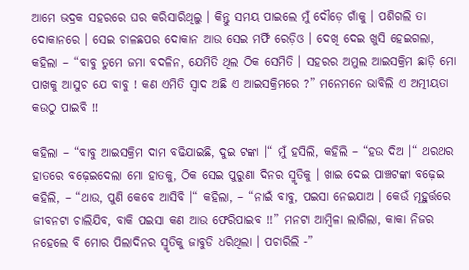ଆମେ ଭଦ୍ରକ ସହରରେ ଘର କରିସାରିଥିଲୁ । କିନ୍ତୁ ସମୟ ପାଇଲେ ମୁଁ ଦୌଡ଼େ ଗାଁକୁ । ପଶିଗଲି ତା ଦୋକାନରେ । ସେଇ ଚାଳଛପର ଦୋକାନ ଆଉ ସେଇ ମର୍ଫି ରେଡ଼ିଓ । ଦେଖି ଦେଇ ଖୁସି ହେଇଗଲା, କହିଲା – “ବାବୁ ତୁମେ ଜମା ବଦଳିନ, ଯେମିତି ଥିଲ ଠିକ ସେମିତି । ସହରର ଅମୁଲ ଆଇସକ୍ରିମ ଛାଡ଼ି ମୋ ପାଖକୁ ଆସୁଚ ଯେ ବାବୁ ! କଣ ଏମିତି ସ୍ୱାଦ ଅଛି ଏ ଆଇସକ୍ରିମରେ ?” ମନେମନେ ଭାବିଲି ଏ ଅତ୍ମୀୟତା କଉଠୁ ପାଇବି !!

କହିଲା – “ବାବୁ ଆଇସକ୍ରିମ ଦାମ ବଢିଯାଇଛି, ଦୁଇ ଟଙ୍କା ।“ ମୁଁ ହସିଲି, କହିଲି – “ହଉ ଦିଅ ।“ ଥରଥର ହାତରେ ବଢ଼େଇଦେଲା ମୋ ହାତକୁ, ଠିକ ସେଇ ପୁରୁଣା ଦିନର ସ୍ମୃତିକୁ । ଖାଇ ଦେଇ ପାଞ୍ଚଟଙ୍କା ବଢ଼େଇ କହିଲି, – “ଥାଉ, ପୁଣି କେବେ ଆସିବି ।“ କହିଲା, – “ନାଇଁ ବାବୁ, ପଇସା ନେଇଯାଅ । କେଉଁ ମୂହୁର୍ତ୍ତରେ ଜୀବନଟା ଚାଲିଯିବ, ବାକି ପଇସା କଣ ଆଉ ଫେରିପାଇବ !!” ମନଟା ଆମ୍ବିଳା ଲାଗିଲା, କାକା ନିଜର ନହେଲେ ବି ମୋର ପିଲାଦିନର ସ୍ମୃତିକୁ ଜାବୁଡି ଧରିଥିଲା । ପଚାରିଲି -”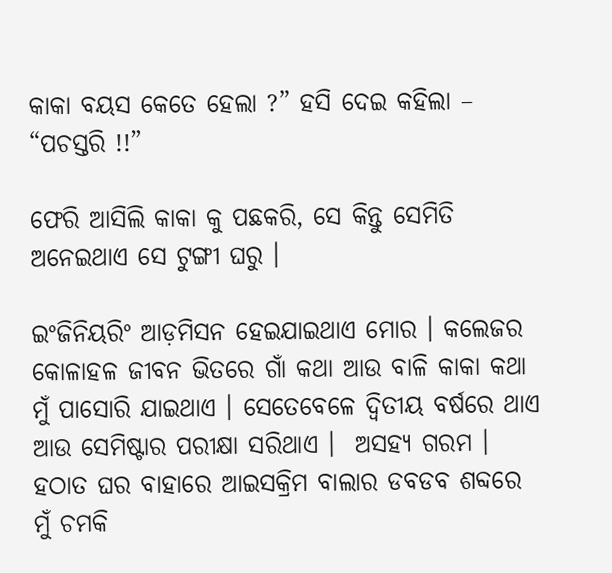କାକା ବୟସ କେତେ ହେଲା ?” ହସି ଦେଇ କହିଲା – “ପଚସ୍ତରି !!”

ଫେରି ଆସିଲି କାକା କୁ ପଛକରି, ସେ କିନ୍ତୁ ସେମିତି ଅନେଇଥାଏ ସେ ଟୁଙ୍ଗୀ ଘରୁ ।

ଇଂଜିନିୟରିଂ ଆଡ଼ମିସନ ହେଇଯାଇଥାଏ ମୋର । କଲେଜର କୋଳାହଳ ଜୀବନ ଭିତରେ ଗାଁ କଥା ଆଉ ବାଳି କାକା କଥା ମୁଁ ପାସୋରି ଯାଇଥାଏ । ସେତେବେଳେ ଦ୍ଵିତୀୟ ବର୍ଷରେ ଥାଏ ଆଉ ସେମିଷ୍ଟାର ପରୀକ୍ଷା ସରିଥାଏ ।  ଅସହ୍ୟ ଗରମ । ହଠାତ ଘର ବାହାରେ ଆଇସକ୍ରିମ ବାଲାର ଡବଡବ ଶବ୍ଦରେ ମୁଁ ଚମକି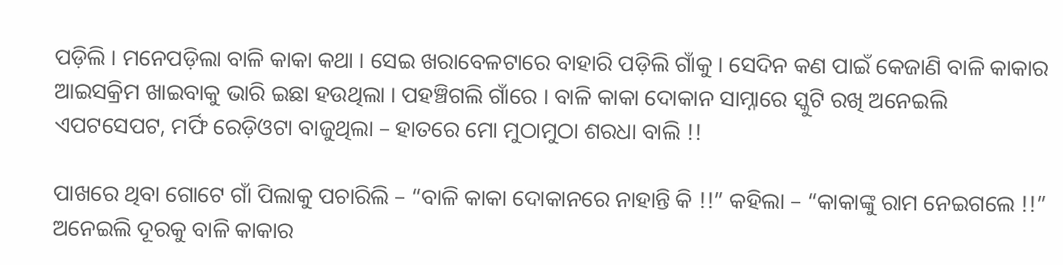ପଡ଼ିଲି । ମନେପଡ଼ିଲା ବାଳି କାକା କଥା । ସେଇ ଖରାବେଳଟାରେ ବାହାରି ପଡ଼ିଲି ଗାଁକୁ । ସେଦିନ କଣ ପାଇଁ କେଜାଣି ବାଳି କାକାର ଆଇସକ୍ରିମ ଖାଇବାକୁ ଭାରି ଇଛା ହଉଥିଲା । ପହଞ୍ଚିଗଲି ଗାଁରେ । ବାଳି କାକା ଦୋକାନ ସାମ୍ନାରେ ସ୍କୁଟି ରଖି ଅନେଇଲି ଏପଟସେପଟ, ମର୍ଫି ରେଡ଼ିଓଟା ବାଜୁଥିଲା – ହାତରେ ମୋ ମୁଠାମୁଠା ଶରଧା ବାଲି !!

ପାଖରେ ଥିବା ଗୋଟେ ଗାଁ ପିଲାକୁ ପଚାରିଲି – “ବାଳି କାକା ଦୋକାନରେ ନାହାନ୍ତି କି !!” କହିଲା – “କାକାଙ୍କୁ ରାମ ନେଇଗଲେ !!” ଅନେଇଲି ଦୂରକୁ ବାଳି କାକାର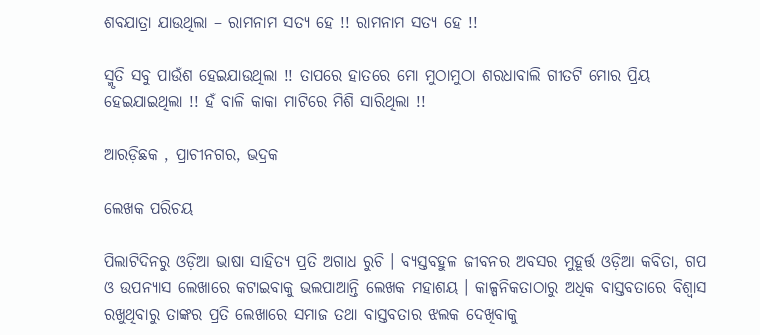ଶବଯାତ୍ରା ଯାଉଥିଲା – ରାମନାମ ସତ୍ୟ ହେ !! ରାମନାମ ସତ୍ୟ ହେ !!

ସ୍ମୃତି ସବୁ ପାଉଁଶ ହେଇଯାଉଥିଲା !! ତାପରେ ହାତରେ ମୋ ମୁଠାମୁଠା ଶରଧାବାଲି ଗୀତଟି ମୋର ପ୍ରିୟ ହେଇଯାଇଥିଲା !! ହଁ ବାଳି କାକା ମାଟିରେ ମିଶି ସାରିଥିଲା !!

ଆରଡ଼ିଛକ , ପ୍ରାଚୀନଗର, ଭଦ୍ରକ

ଲେଖକ ପରିଚୟ

ପିଲାଟିଦିନରୁ ଓଡ଼ିଆ ଭାଷା ସାହିତ୍ୟ ପ୍ରତି ଅଗାଧ ରୁଚି । ବ୍ୟସ୍ତବହୁଳ ଜୀବନର ଅବସର ମୁହୂର୍ତ୍ତ ଓଡ଼ିଆ କବିତା, ଗପ ଓ ଉପନ୍ୟାସ ଲେଖାରେ କଟାଇବାକୁ ଭଲପାଆନ୍ତି ଲେଖକ ମହାଶୟ । କାଳ୍ପନିକତାଠାରୁ ଅଧିକ ବାସ୍ତବତାରେ ବିଶ୍ୱାସ ରଖୁଥିବାରୁ ତାଙ୍କର ପ୍ରତି ଲେଖାରେ ସମାଜ ତଥା ବାସ୍ତବତାର ଝଲକ ଦେଖିବାକୁ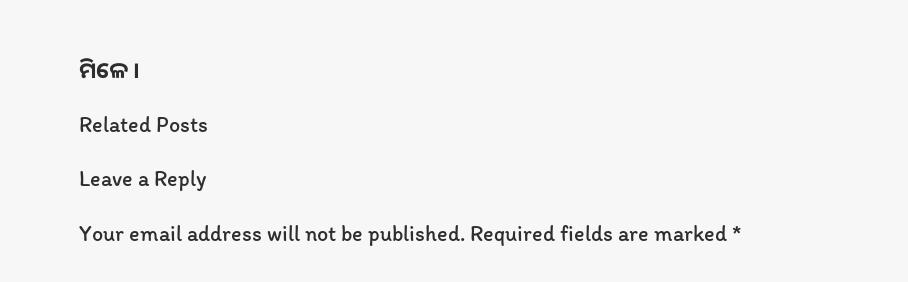ମିଳେ ।

Related Posts

Leave a Reply

Your email address will not be published. Required fields are marked *